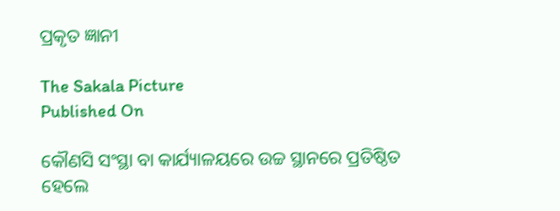ପ୍ରକୃତ ଜ୍ଞାନୀ

The Sakala Picture
Published On

କୌଣସି ସଂସ୍ଥା ବା କାର୍ଯ୍ୟାଳୟରେ ଉଚ୍ଚ ସ୍ଥାନରେ ପ୍ରତିଷ୍ଠିତ ହେଲେ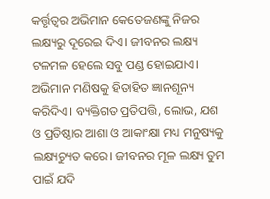କର୍ତ୍ତୃତ୍ୱର ଅଭିମାନ କେତେଜଣଙ୍କୁ ନିଜର ଲକ୍ଷ୍ୟରୁ ଦୂରେଇ ଦିଏ। ଜୀବନର ଲକ୍ଷ୍ୟ ଟଳମଳ ହେଲେ ସବୁ ପଣ୍ଡ ହୋଇଯାଏ। ଅଭିମାନ ମଣିଷକୁ ହିତାହିତ ଜ୍ଞାନଶୂନ୍ୟ କରିଦିଏ। ବ୍ୟକ୍ତିଗତ ପ୍ରତିପତ୍ତି, ଲୋଭ, ଯଶ ଓ ପ୍ରତିଷ୍ଠାର ଆଶା ଓ ଆକାଂକ୍ଷା ମଧ୍ୟ ମନୁଷ୍ୟକୁ ଲକ୍ଷ୍ୟଚ୍ୟୁତ କରେ। ଜୀବନର ମୂଳ ଲକ୍ଷ୍ୟ ତୁମ ପାଇଁ ଯଦି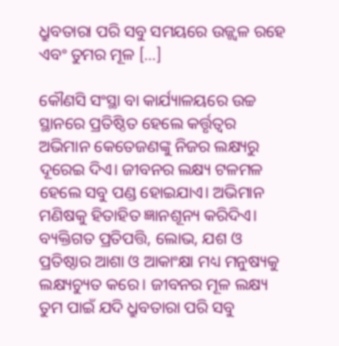ଧ୍ରୁବତାରା ପରି ସବୁ ସମୟରେ ଉଜ୍ଜ୍ୱଳ ରହେ ଏବଂ ତୁମର ମୂଳ […]

କୌଣସି ସଂସ୍ଥା ବା କାର୍ଯ୍ୟାଳୟରେ ଉଚ୍ଚ ସ୍ଥାନରେ ପ୍ରତିଷ୍ଠିତ ହେଲେ କର୍ତ୍ତୃତ୍ୱର ଅଭିମାନ କେତେଜଣଙ୍କୁ ନିଜର ଲକ୍ଷ୍ୟରୁ ଦୂରେଇ ଦିଏ। ଜୀବନର ଲକ୍ଷ୍ୟ ଟଳମଳ ହେଲେ ସବୁ ପଣ୍ଡ ହୋଇଯାଏ। ଅଭିମାନ ମଣିଷକୁ ହିତାହିତ ଜ୍ଞାନଶୂନ୍ୟ କରିଦିଏ। ବ୍ୟକ୍ତିଗତ ପ୍ରତିପତ୍ତି, ଲୋଭ, ଯଶ ଓ ପ୍ରତିଷ୍ଠାର ଆଶା ଓ ଆକାଂକ୍ଷା ମଧ୍ୟ ମନୁଷ୍ୟକୁ ଲକ୍ଷ୍ୟଚ୍ୟୁତ କରେ। ଜୀବନର ମୂଳ ଲକ୍ଷ୍ୟ ତୁମ ପାଇଁ ଯଦି ଧ୍ରୁବତାରା ପରି ସବୁ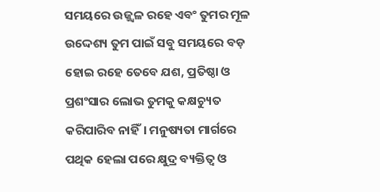ସମୟରେ ଉଜ୍ଜ୍ୱଳ ରହେ ଏବଂ ତୁମର ମୂଳ ଉଦ୍ଦେଶ୍ୟ ତୁମ ପାଇଁ ସବୁ ସମୟରେ ବଡ଼ ହୋଇ ରହେ ତେବେ ଯଶ, ପ୍ରତିଷ୍ଠା ଓ ପ୍ରଶଂସାର ଲୋଭ ତୁମକୁ କକ୍ଷଚ୍ୟୁତ କରିପାରିବ ନାହିଁ। ମନୁଷ୍ୟତା ମାର୍ଗରେ ପଥିକ ହେଲା ପରେ କ୍ଷୁଦ୍ର ବ୍ୟକ୍ତିତ୍ୱ ଓ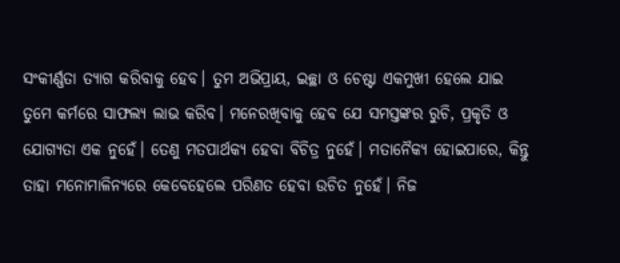ସଂକୀର୍ଣ୍ଣତା ତ୍ୟାଗ କରିବାକୁ ହେବ। ତୁମ ଅଭିପ୍ରାୟ, ଇଚ୍ଛା ଓ ଚେଷ୍ଟା ଏକମୁଖୀ ହେଲେ ଯାଇ ତୁମେ କର୍ମରେ ସାଫଲ୍ୟ ଲାଭ କରିବ। ମନେରଖିବାକୁ ହେବ ଯେ ସମସ୍ତଙ୍କର ରୁଚି, ପ୍ରକୃତି ଓ ଯୋଗ୍ୟତା ଏକ ନୁହେଁ। ତେଣୁ ମତପାର୍ଥକ୍ୟ ହେବା ବିଚିତ୍ର ନୁହେଁ। ମତାନୈକ୍ୟ ହୋଇପାରେ, କିନ୍ତୁ ତାହା ମନୋମାଳିନ୍ୟରେ କେବେହେଲେ ପରିଣତ ହେବା ଉଚିତ ନୁହେଁ। ନିଜ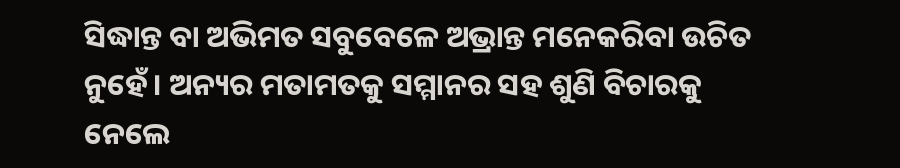ସିଦ୍ଧାନ୍ତ ବା ଅଭିମତ ସବୁବେଳେ ଅଭ୍ରାନ୍ତ ମନେକରିବା ଉଚିତ ନୁହେଁ। ଅନ୍ୟର ମତାମତକୁ ସମ୍ମାନର ସହ ଶୁଣି ବିଚାରକୁ ନେଲେ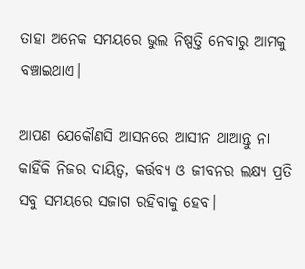ତାହା ଅନେକ ସମୟରେ ଭୁଲ ନିଷ୍ପତ୍ତି ନେବାରୁ ଆମକୁ ବଞ୍ଚାଇଥାଏ।

ଆପଣ ଯେକୌଣସି ଆସନରେ ଆସୀନ ଥାଆନ୍ତୁ ନା କାହିଁକି ନିଜର ଦାୟିତ୍ୱ, କର୍ତ୍ତବ୍ୟ ଓ ଜୀବନର ଲକ୍ଷ୍ୟ ପ୍ରତି ସବୁ ସମୟରେ ସଜାଗ ରହିବାକୁ ହେବ।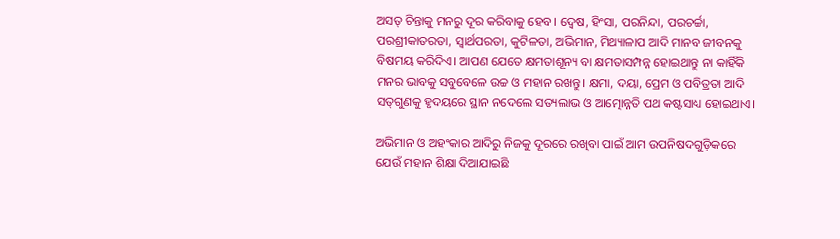ଅସତ୍‌‌ ଚିନ୍ତାକୁ ମନରୁ ଦୂର କରିବାକୁ ହେବ। ଦ୍ୱେଷ, ହିଂସା, ପରନିନ୍ଦା, ପରଚର୍ଚ୍ଚା, ପରଶ୍ରୀକାତରତା, ସ୍ୱାର୍ଥପରତା, କୁଟିଳତା, ଅଭିମାନ, ମିଥ୍ୟାଳାପ ଆଦି ମାନବ ଜୀବନକୁ ବିଷମୟ କରିଦିଏ। ଆପଣ ଯେତେ କ୍ଷମତାଶୂନ୍ୟ ବା କ୍ଷମତାସମ୍ପନ୍ନ ହୋଇଥାନ୍ତୁ ନା କାହିଁକି ମନର ଭାବକୁ ସବୁବେଳେ ଉଚ୍ଚ ଓ ମହାନ ରଖନ୍ତୁ। କ୍ଷମା, ଦୟା, ପ୍ରେମ ଓ ପବିତ୍ରତା ଆଦି ସତ୍‌‌ଗୁଣକୁ ହୃଦୟରେ ସ୍ଥାନ ନଦେଲେ ସତ୍ୟଲାଭ ଓ ଆତ୍ମୋନ୍ନତି ପଥ କଷ୍ଟସାଧ୍ୟ ହୋଇଥାଏ।

ଅଭିମାନ ଓ ଅହଂକାର ଆଦିରୁ ନିଜକୁ ଦୂରରେ ରଖିବା ପାଇଁ ଆମ ଉପନିଷଦଗୁଡ଼ିକରେ ଯେଉଁ ମହାନ ଶିକ୍ଷା ଦିଆଯାଇଛି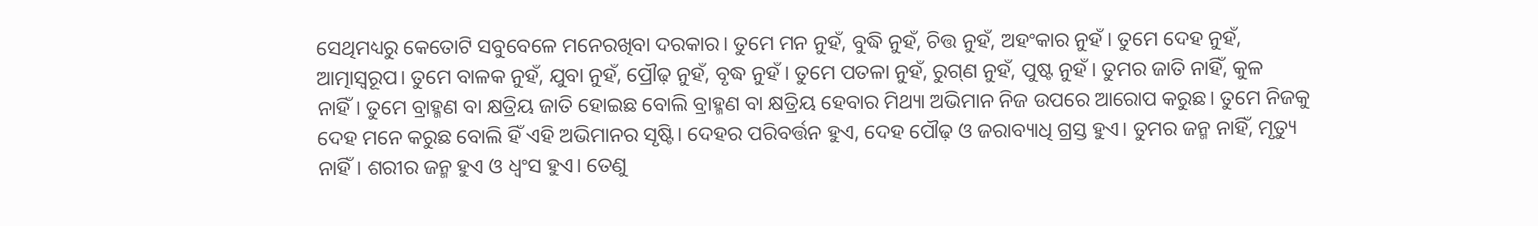ସେଥିମଧ୍ୟରୁ କେତୋଟି ସବୁବେଳେ ମନେରଖିବା ଦରକାର। ତୁମେ ମନ ନୁହଁ, ବୁଦ୍ଧି ନୁହଁ, ଚିତ୍ତ ନୁହଁ, ଅହଂକାର ନୁହଁ। ତୁମେ ଦେହ ନୁହଁ, ଆତ୍ମାସ୍ୱରୂପ। ତୁମେ ବାଳକ ନୁହଁ, ଯୁବା ନୁହଁ, ପ୍ରୌଢ଼ ନୁହଁ, ବୃଦ୍ଧ ନୁହଁ। ତୁମେ ପତଳା ନୁହଁ, ରୁଗ୍‌‌ଣ ନୁହଁ, ପୁଷ୍ଟ ନୁହଁ। ତୁମର ଜାତି ନାହିଁ, କୁଳ ନାହିଁ। ତୁମେ ବ୍ରାହ୍ମଣ ବା କ୍ଷତ୍ରିୟ ଜାତି ହୋଇଛ ବୋଲି ବ୍ରାହ୍ମଣ ବା କ୍ଷତ୍ରିୟ ହେବାର ମିଥ୍ୟା ଅଭିମାନ ନିଜ ଉପରେ ଆରୋପ କରୁଛ। ତୁମେ ନିଜକୁ ଦେହ ମନେ କରୁଛ ବୋଲି ହିଁ ଏହି ଅଭିମାନର ସୃଷ୍ଟି। ଦେହର ପରିବର୍ତ୍ତନ ହୁଏ, ଦେହ ପୌଢ଼ ଓ ଜରାବ୍ୟାଧି ଗ୍ରସ୍ତ ହୁଏ। ତୁମର ଜନ୍ମ ନାହିଁ, ମୃତ୍ୟୁ ନାହିଁ। ଶରୀର ଜନ୍ମ ହୁଏ ଓ ଧ୍ୱଂସ ହୁଏ। ତେଣୁ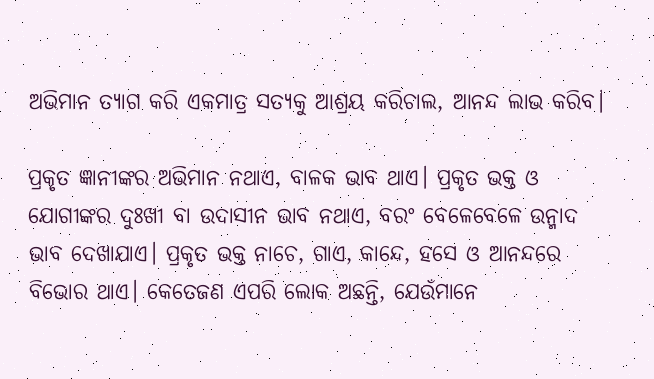ଅଭିମାନ ତ୍ୟାଗ କରି ଏକମାତ୍ର ସତ୍ୟକୁ ଆଶ୍ରୟ କରିଚାଲ, ଆନନ୍ଦ ଲାଭ କରିବ।

ପ୍ରକୃତ ଜ୍ଞାନୀଙ୍କର ଅଭିମାନ ନଥାଏ, ବାଳକ ଭାବ ଥାଏ। ପ୍ରକୃତ ଭକ୍ତ ଓ ଯୋଗୀଙ୍କର ଦୁଃଖୀ ବା ଉଦାସୀନ ଭାବ ନଥାଏ, ବରଂ ବେଳେବେଳେ ଉନ୍ମାଦ ଭାବ ଦେଖାଯାଏ। ପ୍ରକୃତ ଭକ୍ତ ନାଚେ, ଗାଏ, କାନ୍ଦେ, ହସେ ଓ ଆନନ୍ଦରେ ବିଭୋର ଥାଏ। କେତେଜଣ ଏପରି ଲୋକ ଅଛନ୍ତି, ଯେଉଁମାନେ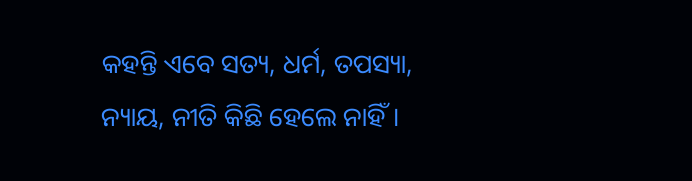କହନ୍ତି ଏବେ ସତ୍ୟ, ଧର୍ମ, ତପସ୍ୟା, ନ୍ୟାୟ, ନୀତି କିଛି ହେଲେ ନାହିଁ।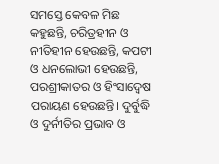ସମସ୍ତେ କେବଳ ମିଛ କହୁଛନ୍ତି, ଚରିତ୍ରହୀନ ଓ ନୀତିହୀନ ହେଉଛନ୍ତି, କପଟୀ ଓ ଧନଲୋଭୀ ହେଉଛନ୍ତି, ପରଶ୍ରୀକାତର ଓ ହିଂସାଦ୍ୱେଷ ପରାୟଣ ହେଉଛନ୍ତି। ଦୁର୍ବୁଦ୍ଧି ଓ ଦୁର୍ନୀତିର ପ୍ରଭାବ ଓ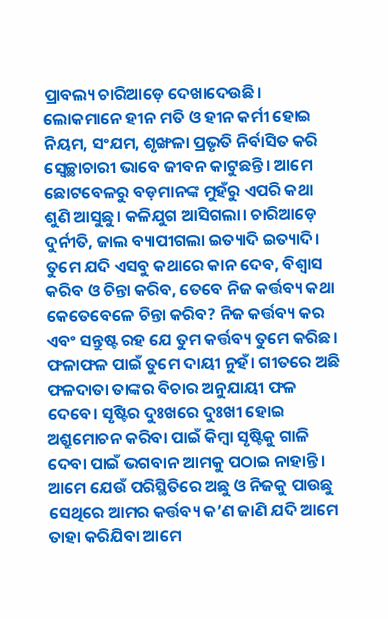ପ୍ରାବଲ୍ୟ ଚାରିଆଡ଼େ ଦେଖାଦେଉଛି। ଲୋକମାନେ ହୀନ ମତି ଓ ହୀନ କର୍ମୀ ହୋଇ ନିୟମ, ସଂଯମ, ଶୃଙ୍ଖଳା ପ୍ରଭୃତି ନିର୍ବାସିତ କରି ସ୍ୱେଚ୍ଛାଚାରୀ ଭାବେ ଜୀବନ କାଟୁଛନ୍ତି। ଆମେ ଛୋଟବେଳରୁ ବଡ଼ମାନଙ୍କ ମୁହଁରୁ ଏପରି କଥା ଶୁଣି ଆସୁଛୁ। କଳିଯୁଗ ଆସିଗଲା। ଚାରିଆଡ଼େ ଦୁର୍ନୀତି, ଜାଲ ବ୍ୟାପୀଗଲା ଇତ୍ୟାଦି ଇତ୍ୟାଦି। ତୁମେ ଯଦି ଏସବୁ କଥାରେ କାନ ଦେବ, ବିଶ୍ୱାସ କରିବ ଓ ଚିନ୍ତା କରିବ, ତେବେ ନିଜ କର୍ତ୍ତବ୍ୟ କଥା କେତେବେଳେ ଚିନ୍ତା କରିବ? ନିଜ କର୍ତ୍ତବ୍ୟ କର ଏବଂ ସନ୍ତୁଷ୍ଟ ରହ ଯେ ତୁମ କର୍ତ୍ତବ୍ୟ ତୁମେ କରିଛ। ଫଳାଫଳ ପାଇଁ ତୁମେ ଦାୟୀ ନୁହଁ। ଗୀତରେ ଅଛି ଫଳଦାତା ତାଙ୍କର ବିଚାର ଅନୁଯାୟୀ ଫଳ ଦେବେ। ସୃଷ୍ଟିର ଦୁଃଖରେ ଦୁଃଖୀ ହୋଇ ଅଶ୍ରୁମୋଚନ କରିବା ପାଇଁ କିମ୍ବା ସୃଷ୍ଟିକୁ ଗାଳି ଦେବା ପାଇଁ ଭଗବାନ ଆମକୁ ପଠାଇ ନାହାନ୍ତି। ଆମେ ଯେଉଁ ପରିସ୍ଥିତିରେ ଅଛୁ ଓ ନିଜକୁ ପାଉଛୁ ସେଥିରେ ଆମର କର୍ତ୍ତବ୍ୟ କ’ଣ ଜାଣି ଯଦି ଆମେ ତାହା କରିଯିବା ଆମେ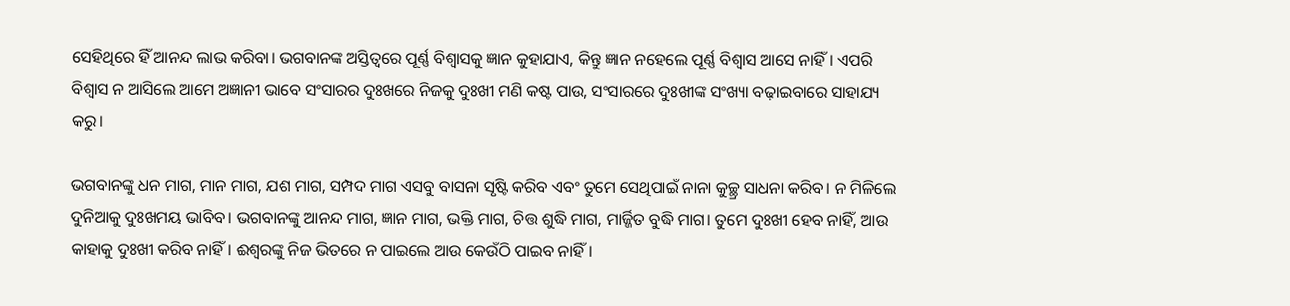ସେହିଥିରେ ହିଁ ଆନନ୍ଦ ଲାଭ କରିବା। ଭଗବାନଙ୍କ ଅସ୍ତିତ୍ୱରେ ପୂର୍ଣ୍ଣ ବିଶ୍ୱାସକୁ ଜ୍ଞାନ କୁହାଯାଏ, କିନ୍ତୁ ଜ୍ଞାନ ନହେଲେ ପୂର୍ଣ୍ଣ ବିଶ୍ୱାସ ଆସେ ନାହିଁ। ଏପରି ବିଶ୍ୱାସ ନ ଆସିଲେ ଆମେ ଅଜ୍ଞାନୀ ଭାବେ ସଂସାରର ଦୁଃଖରେ ନିଜକୁ ଦୁଃଖୀ ମଣି କଷ୍ଟ ପାଉ, ସଂସାରରେ ଦୁଃଖୀଙ୍କ ସଂଖ୍ୟା ବଢ଼ାଇବାରେ ସାହାଯ୍ୟ କରୁ।

ଭଗବାନଙ୍କୁ ଧନ ମାଗ, ମାନ ମାଗ, ଯଶ ମାଗ, ସମ୍ପଦ ମାଗ ଏସବୁ ବାସନା ସୃଷ୍ଟି କରିବ ଏବଂ ତୁମେ ସେଥିପାଇଁ ନାନା କୁଚ୍ଛ୍ର ସାଧନା କରିବ। ନ ମିଳିଲେ ଦୁନିଆକୁ ଦୁଃଖମୟ ଭାବିବ। ଭଗବାନଙ୍କୁ ଆନନ୍ଦ ମାଗ, ଜ୍ଞାନ ମାଗ, ଭକ୍ତି ମାଗ, ଚିତ୍ତ ଶୁଦ୍ଧି ମାଗ, ମାର୍ଜ୍ଜିତ ବୁଦ୍ଧି ମାଗ। ତୁମେ ଦୁଃଖୀ ହେବ ନାହିଁ, ଆଉ କାହାକୁ ଦୁଃଖୀ କରିବ ନାହିଁ। ଈଶ୍ୱରଙ୍କୁ ନିଜ ଭିତରେ ନ ପାଇଲେ ଆଉ କେଉଁଠି ପାଇବ ନାହିଁ।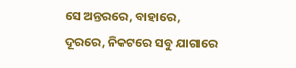ସେ ଅନ୍ତରରେ, ବାହାରେ, ଦୂରରେ, ନିକଟରେ ସବୁ ଯାଗାରେ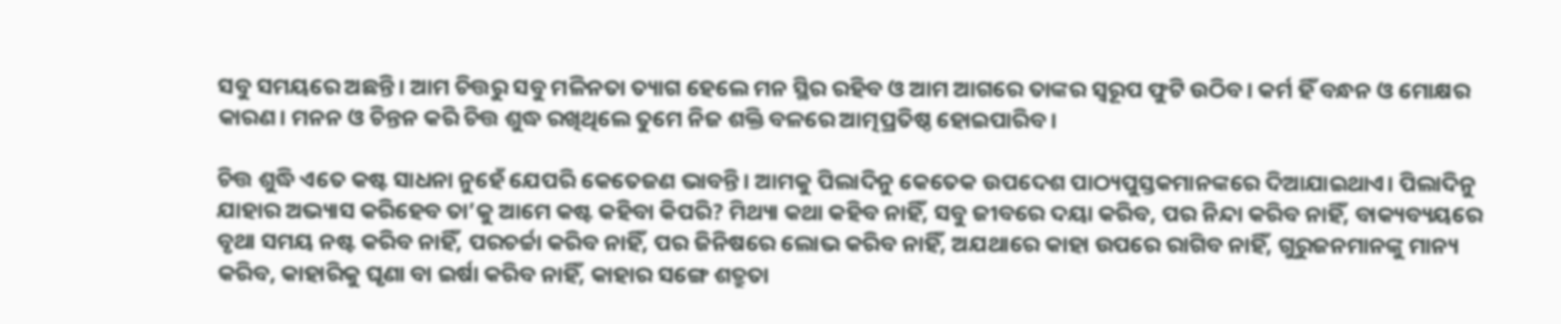ସବୁ ସମୟରେ ଅଛନ୍ତି। ଆମ ଚିତ୍ତରୁ ସବୁ ମଳିନତା ତ୍ୟାଗ ହେଲେ ମନ ସ୍ଥିର ରହିବ ଓ ଆମ ଆଗରେ ତାଙ୍କର ସ୍ୱରୂପ ଫୁଟି ଉଠିବ। କର୍ମ ହିଁ ବନ୍ଧନ ଓ ମୋକ୍ଷର କାରଣ। ମନନ ଓ ଚିନ୍ତନ କରି ଚିତ୍ତ ଶୁଦ୍ଧ ରଖିଥିଲେ ତୁମେ ନିଜ ଶକ୍ତି ବଳରେ ଆତ୍ମପ୍ରତିଷ୍ଠ ହୋଇପାରିବ।

ଚିତ୍ତ ଶୁଦ୍ଧି ଏତେ କଷ୍ଟ ସାଧନା ନୁହେଁ ଯେପରି କେତେଜଣ ଭାବନ୍ତି। ଆମକୁ ପିଲାଦିନୁ କେତେକ ଉପଦେଶ ପାଠ୍ୟପୁସ୍ତକମାନଙ୍କରେ ଦିଆଯାଇଥାଏ। ପିଲାଦିନୁ ଯାହାର ଅଭ୍ୟାସ କରିହେବ ତା’କୁ ଆମେ କଷ୍ଟ କହିବା କିପରି? ମିଥ୍ୟା କଥା କହିବ ନାହିଁ, ସବୁ ଜୀବରେ ଦୟା କରିବ, ପର ନିନ୍ଦା କରିବ ନାହିଁ, ବାକ୍ୟବ୍ୟୟରେ ବୃଥା ସମୟ ନଷ୍ଟ କରିବ ନାହିଁ, ପରଚର୍ଚ୍ଚା କରିବ ନାହିଁ, ପର ଜିନିଷରେ ଲୋଭ କରିବ ନାହିଁ, ଅଯଥାରେ କାହା ଉପରେ ରାଗିବ ନାହିଁ, ଗୁରୁଜନମାନଙ୍କୁ ମାନ୍ୟ କରିବ, କାହାରିକୁ ଘୃଣା ବା ଇର୍ଷା କରିବ ନାହିଁ, କାହାର ସଙ୍ଗେ ଶତ୍ରୁତା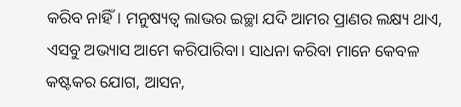କରିବ ନାହିଁ। ମନୁଷ୍ୟତ୍ୱ ଲାଭର ଇଚ୍ଛା ଯଦି ଆମର ପ୍ରାଣର ଲକ୍ଷ୍ୟ ଥାଏ, ଏସବୁ ଅଭ୍ୟାସ ଆମେ କରିପାରିବା। ସାଧନା କରିବା ମାନେ କେବଳ କଷ୍ଟକର ଯୋଗ, ଆସନ,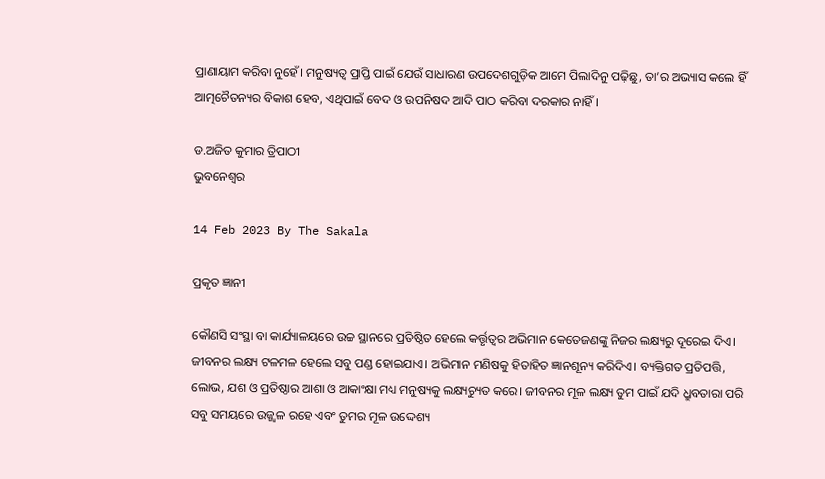ପ୍ରାଣାୟାମ କରିବା ନୁହେଁ। ମନୁଷ୍ୟତ୍ୱ ପ୍ରାପ୍ତି ପାଇଁ ଯେଉଁ ସାଧାରଣ ଉପଦେଶଗୁଡ଼ିକ ଆମେ ପିଲାଦିନୁ ପଢ଼ିଛୁ, ତା’ର ଅଭ୍ୟାସ କଲେ ହିଁ ଆତ୍ମଚୈତନ୍ୟର ବିକାଶ ହେବ, ଏଥିପାଇଁ ବେଦ ଓ ଉପନିଷଦ ଆଦି ପାଠ କରିବା ଦରକାର ନାହିଁ।

ଡ.ଅଜିତ କୁମାର ତ୍ରିପାଠୀ
ଭୁବନେଶ୍ୱର

14 Feb 2023 By The Sakala

ପ୍ରକୃତ ଜ୍ଞାନୀ

କୌଣସି ସଂସ୍ଥା ବା କାର୍ଯ୍ୟାଳୟରେ ଉଚ୍ଚ ସ୍ଥାନରେ ପ୍ରତିଷ୍ଠିତ ହେଲେ କର୍ତ୍ତୃତ୍ୱର ଅଭିମାନ କେତେଜଣଙ୍କୁ ନିଜର ଲକ୍ଷ୍ୟରୁ ଦୂରେଇ ଦିଏ। ଜୀବନର ଲକ୍ଷ୍ୟ ଟଳମଳ ହେଲେ ସବୁ ପଣ୍ଡ ହୋଇଯାଏ। ଅଭିମାନ ମଣିଷକୁ ହିତାହିତ ଜ୍ଞାନଶୂନ୍ୟ କରିଦିଏ। ବ୍ୟକ୍ତିଗତ ପ୍ରତିପତ୍ତି, ଲୋଭ, ଯଶ ଓ ପ୍ରତିଷ୍ଠାର ଆଶା ଓ ଆକାଂକ୍ଷା ମଧ୍ୟ ମନୁଷ୍ୟକୁ ଲକ୍ଷ୍ୟଚ୍ୟୁତ କରେ। ଜୀବନର ମୂଳ ଲକ୍ଷ୍ୟ ତୁମ ପାଇଁ ଯଦି ଧ୍ରୁବତାରା ପରି ସବୁ ସମୟରେ ଉଜ୍ଜ୍ୱଳ ରହେ ଏବଂ ତୁମର ମୂଳ ଉଦ୍ଦେଶ୍ୟ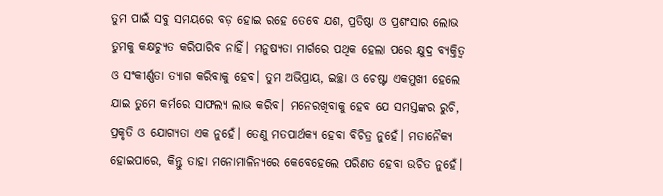ତୁମ ପାଇଁ ସବୁ ସମୟରେ ବଡ଼ ହୋଇ ରହେ ତେବେ ଯଶ, ପ୍ରତିଷ୍ଠା ଓ ପ୍ରଶଂସାର ଲୋଭ ତୁମକୁ କକ୍ଷଚ୍ୟୁତ କରିପାରିବ ନାହିଁ। ମନୁଷ୍ୟତା ମାର୍ଗରେ ପଥିକ ହେଲା ପରେ କ୍ଷୁଦ୍ର ବ୍ୟକ୍ତିତ୍ୱ ଓ ସଂକୀର୍ଣ୍ଣତା ତ୍ୟାଗ କରିବାକୁ ହେବ। ତୁମ ଅଭିପ୍ରାୟ, ଇଚ୍ଛା ଓ ଚେଷ୍ଟା ଏକମୁଖୀ ହେଲେ ଯାଇ ତୁମେ କର୍ମରେ ସାଫଲ୍ୟ ଲାଭ କରିବ। ମନେରଖିବାକୁ ହେବ ଯେ ସମସ୍ତଙ୍କର ରୁଚି, ପ୍ରକୃତି ଓ ଯୋଗ୍ୟତା ଏକ ନୁହେଁ। ତେଣୁ ମତପାର୍ଥକ୍ୟ ହେବା ବିଚିତ୍ର ନୁହେଁ। ମତାନୈକ୍ୟ ହୋଇପାରେ, କିନ୍ତୁ ତାହା ମନୋମାଳିନ୍ୟରେ କେବେହେଲେ ପରିଣତ ହେବା ଉଚିତ ନୁହେଁ।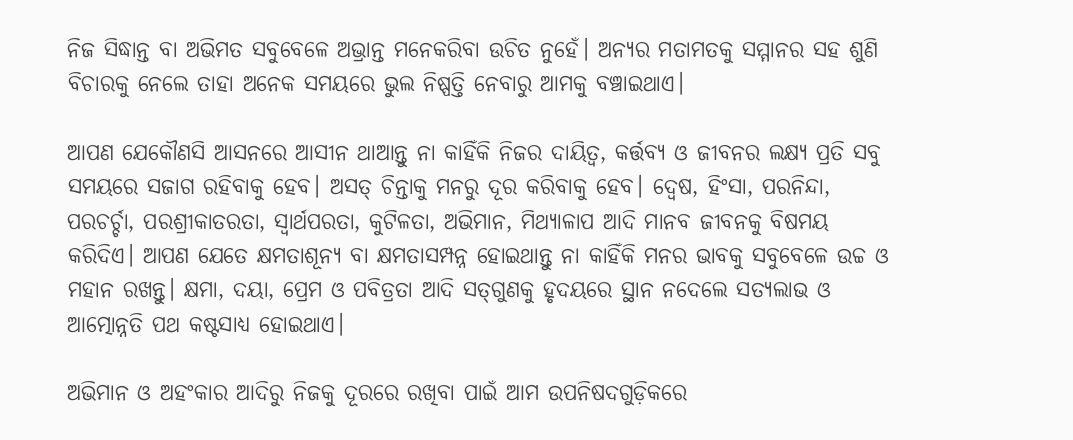ନିଜ ସିଦ୍ଧାନ୍ତ ବା ଅଭିମତ ସବୁବେଳେ ଅଭ୍ରାନ୍ତ ମନେକରିବା ଉଚିତ ନୁହେଁ। ଅନ୍ୟର ମତାମତକୁ ସମ୍ମାନର ସହ ଶୁଣି ବିଚାରକୁ ନେଲେ ତାହା ଅନେକ ସମୟରେ ଭୁଲ ନିଷ୍ପତ୍ତି ନେବାରୁ ଆମକୁ ବଞ୍ଚାଇଥାଏ।

ଆପଣ ଯେକୌଣସି ଆସନରେ ଆସୀନ ଥାଆନ୍ତୁ ନା କାହିଁକି ନିଜର ଦାୟିତ୍ୱ, କର୍ତ୍ତବ୍ୟ ଓ ଜୀବନର ଲକ୍ଷ୍ୟ ପ୍ରତି ସବୁ ସମୟରେ ସଜାଗ ରହିବାକୁ ହେବ। ଅସତ୍‌‌ ଚିନ୍ତାକୁ ମନରୁ ଦୂର କରିବାକୁ ହେବ। ଦ୍ୱେଷ, ହିଂସା, ପରନିନ୍ଦା, ପରଚର୍ଚ୍ଚା, ପରଶ୍ରୀକାତରତା, ସ୍ୱାର୍ଥପରତା, କୁଟିଳତା, ଅଭିମାନ, ମିଥ୍ୟାଳାପ ଆଦି ମାନବ ଜୀବନକୁ ବିଷମୟ କରିଦିଏ। ଆପଣ ଯେତେ କ୍ଷମତାଶୂନ୍ୟ ବା କ୍ଷମତାସମ୍ପନ୍ନ ହୋଇଥାନ୍ତୁ ନା କାହିଁକି ମନର ଭାବକୁ ସବୁବେଳେ ଉଚ୍ଚ ଓ ମହାନ ରଖନ୍ତୁ। କ୍ଷମା, ଦୟା, ପ୍ରେମ ଓ ପବିତ୍ରତା ଆଦି ସତ୍‌‌ଗୁଣକୁ ହୃଦୟରେ ସ୍ଥାନ ନଦେଲେ ସତ୍ୟଲାଭ ଓ ଆତ୍ମୋନ୍ନତି ପଥ କଷ୍ଟସାଧ୍ୟ ହୋଇଥାଏ।

ଅଭିମାନ ଓ ଅହଂକାର ଆଦିରୁ ନିଜକୁ ଦୂରରେ ରଖିବା ପାଇଁ ଆମ ଉପନିଷଦଗୁଡ଼ିକରେ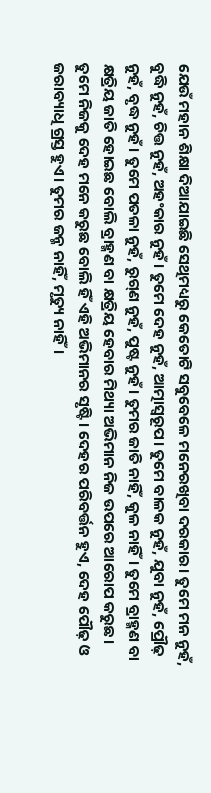ଯେଉଁ ମହାନ ଶିକ୍ଷା ଦିଆଯାଇଛି ସେଥିମଧ୍ୟରୁ କେତୋଟି ସବୁବେଳେ ମନେରଖିବା ଦରକାର। ତୁମେ ମନ ନୁହଁ, ବୁଦ୍ଧି ନୁହଁ, ଚିତ୍ତ ନୁହଁ, ଅହଂକାର ନୁହଁ। ତୁମେ ଦେହ ନୁହଁ, ଆତ୍ମାସ୍ୱରୂପ। ତୁମେ ବାଳକ ନୁହଁ, ଯୁବା ନୁହଁ, ପ୍ରୌଢ଼ ନୁହଁ, ବୃଦ୍ଧ ନୁହଁ। ତୁମେ ପତଳା ନୁହଁ, ରୁଗ୍‌‌ଣ ନୁହଁ, ପୁଷ୍ଟ ନୁହଁ। ତୁମର ଜାତି ନାହିଁ, କୁଳ ନାହିଁ। ତୁମେ ବ୍ରାହ୍ମଣ ବା କ୍ଷତ୍ରିୟ ଜାତି ହୋଇଛ ବୋଲି ବ୍ରାହ୍ମଣ ବା କ୍ଷତ୍ରିୟ ହେବାର ମିଥ୍ୟା ଅଭିମାନ ନିଜ ଉପରେ ଆରୋପ କରୁଛ। ତୁମେ ନିଜକୁ ଦେହ ମନେ କରୁଛ ବୋଲି ହିଁ ଏହି ଅଭିମାନର ସୃଷ୍ଟି। ଦେହର ପରିବର୍ତ୍ତନ ହୁଏ, ଦେହ ପୌଢ଼ ଓ ଜରାବ୍ୟାଧି ଗ୍ରସ୍ତ ହୁଏ। ତୁମର ଜନ୍ମ ନାହିଁ, ମୃତ୍ୟୁ ନାହିଁ।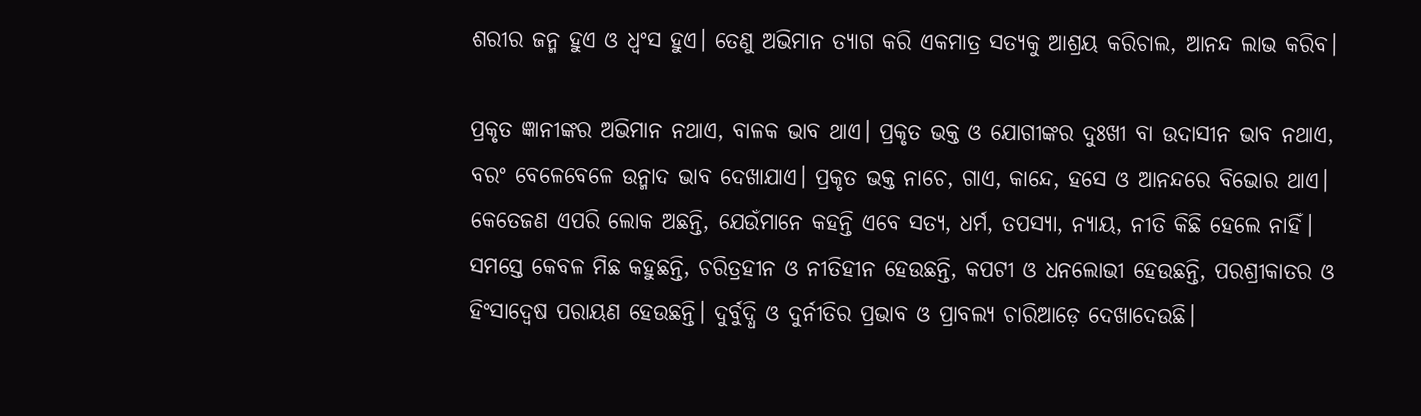ଶରୀର ଜନ୍ମ ହୁଏ ଓ ଧ୍ୱଂସ ହୁଏ। ତେଣୁ ଅଭିମାନ ତ୍ୟାଗ କରି ଏକମାତ୍ର ସତ୍ୟକୁ ଆଶ୍ରୟ କରିଚାଲ, ଆନନ୍ଦ ଲାଭ କରିବ।

ପ୍ରକୃତ ଜ୍ଞାନୀଙ୍କର ଅଭିମାନ ନଥାଏ, ବାଳକ ଭାବ ଥାଏ। ପ୍ରକୃତ ଭକ୍ତ ଓ ଯୋଗୀଙ୍କର ଦୁଃଖୀ ବା ଉଦାସୀନ ଭାବ ନଥାଏ, ବରଂ ବେଳେବେଳେ ଉନ୍ମାଦ ଭାବ ଦେଖାଯାଏ। ପ୍ରକୃତ ଭକ୍ତ ନାଚେ, ଗାଏ, କାନ୍ଦେ, ହସେ ଓ ଆନନ୍ଦରେ ବିଭୋର ଥାଏ। କେତେଜଣ ଏପରି ଲୋକ ଅଛନ୍ତି, ଯେଉଁମାନେ କହନ୍ତି ଏବେ ସତ୍ୟ, ଧର୍ମ, ତପସ୍ୟା, ନ୍ୟାୟ, ନୀତି କିଛି ହେଲେ ନାହିଁ। ସମସ୍ତେ କେବଳ ମିଛ କହୁଛନ୍ତି, ଚରିତ୍ରହୀନ ଓ ନୀତିହୀନ ହେଉଛନ୍ତି, କପଟୀ ଓ ଧନଲୋଭୀ ହେଉଛନ୍ତି, ପରଶ୍ରୀକାତର ଓ ହିଂସାଦ୍ୱେଷ ପରାୟଣ ହେଉଛନ୍ତି। ଦୁର୍ବୁଦ୍ଧି ଓ ଦୁର୍ନୀତିର ପ୍ରଭାବ ଓ ପ୍ରାବଲ୍ୟ ଚାରିଆଡ଼େ ଦେଖାଦେଉଛି।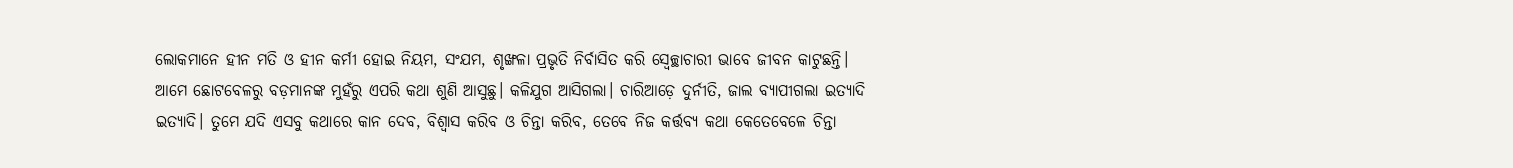ଲୋକମାନେ ହୀନ ମତି ଓ ହୀନ କର୍ମୀ ହୋଇ ନିୟମ, ସଂଯମ, ଶୃଙ୍ଖଳା ପ୍ରଭୃତି ନିର୍ବାସିତ କରି ସ୍ୱେଚ୍ଛାଚାରୀ ଭାବେ ଜୀବନ କାଟୁଛନ୍ତି। ଆମେ ଛୋଟବେଳରୁ ବଡ଼ମାନଙ୍କ ମୁହଁରୁ ଏପରି କଥା ଶୁଣି ଆସୁଛୁ। କଳିଯୁଗ ଆସିଗଲା। ଚାରିଆଡ଼େ ଦୁର୍ନୀତି, ଜାଲ ବ୍ୟାପୀଗଲା ଇତ୍ୟାଦି ଇତ୍ୟାଦି। ତୁମେ ଯଦି ଏସବୁ କଥାରେ କାନ ଦେବ, ବିଶ୍ୱାସ କରିବ ଓ ଚିନ୍ତା କରିବ, ତେବେ ନିଜ କର୍ତ୍ତବ୍ୟ କଥା କେତେବେଳେ ଚିନ୍ତା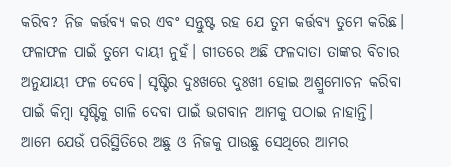କରିବ? ନିଜ କର୍ତ୍ତବ୍ୟ କର ଏବଂ ସନ୍ତୁଷ୍ଟ ରହ ଯେ ତୁମ କର୍ତ୍ତବ୍ୟ ତୁମେ କରିଛ। ଫଳାଫଳ ପାଇଁ ତୁମେ ଦାୟୀ ନୁହଁ। ଗୀତରେ ଅଛି ଫଳଦାତା ତାଙ୍କର ବିଚାର ଅନୁଯାୟୀ ଫଳ ଦେବେ। ସୃଷ୍ଟିର ଦୁଃଖରେ ଦୁଃଖୀ ହୋଇ ଅଶ୍ରୁମୋଚନ କରିବା ପାଇଁ କିମ୍ବା ସୃଷ୍ଟିକୁ ଗାଳି ଦେବା ପାଇଁ ଭଗବାନ ଆମକୁ ପଠାଇ ନାହାନ୍ତି। ଆମେ ଯେଉଁ ପରିସ୍ଥିତିରେ ଅଛୁ ଓ ନିଜକୁ ପାଉଛୁ ସେଥିରେ ଆମର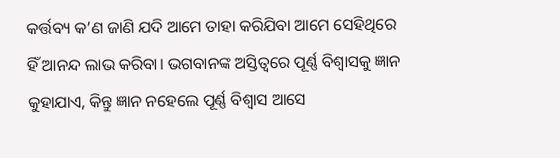କର୍ତ୍ତବ୍ୟ କ’ଣ ଜାଣି ଯଦି ଆମେ ତାହା କରିଯିବା ଆମେ ସେହିଥିରେ ହିଁ ଆନନ୍ଦ ଲାଭ କରିବା। ଭଗବାନଙ୍କ ଅସ୍ତିତ୍ୱରେ ପୂର୍ଣ୍ଣ ବିଶ୍ୱାସକୁ ଜ୍ଞାନ କୁହାଯାଏ, କିନ୍ତୁ ଜ୍ଞାନ ନହେଲେ ପୂର୍ଣ୍ଣ ବିଶ୍ୱାସ ଆସେ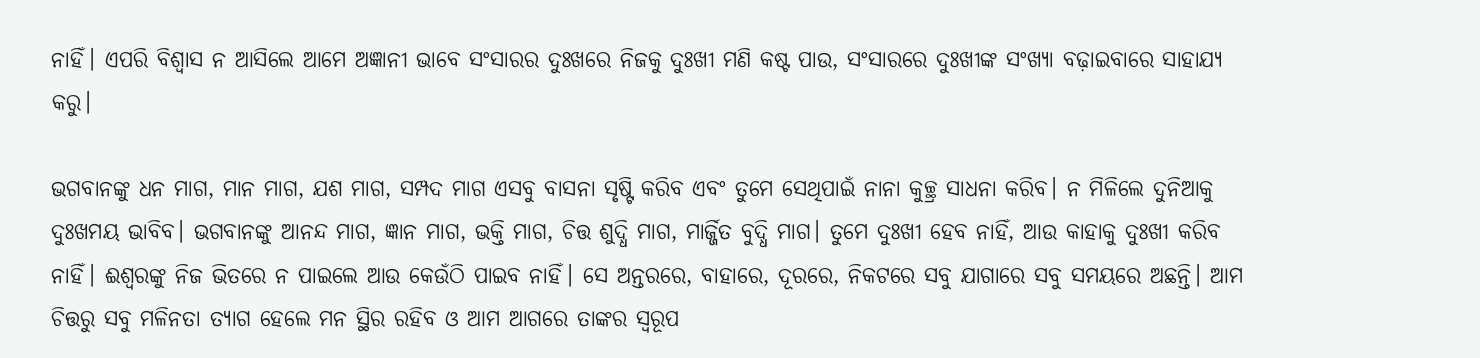ନାହିଁ। ଏପରି ବିଶ୍ୱାସ ନ ଆସିଲେ ଆମେ ଅଜ୍ଞାନୀ ଭାବେ ସଂସାରର ଦୁଃଖରେ ନିଜକୁ ଦୁଃଖୀ ମଣି କଷ୍ଟ ପାଉ, ସଂସାରରେ ଦୁଃଖୀଙ୍କ ସଂଖ୍ୟା ବଢ଼ାଇବାରେ ସାହାଯ୍ୟ କରୁ।

ଭଗବାନଙ୍କୁ ଧନ ମାଗ, ମାନ ମାଗ, ଯଶ ମାଗ, ସମ୍ପଦ ମାଗ ଏସବୁ ବାସନା ସୃଷ୍ଟି କରିବ ଏବଂ ତୁମେ ସେଥିପାଇଁ ନାନା କୁଚ୍ଛ୍ର ସାଧନା କରିବ। ନ ମିଳିଲେ ଦୁନିଆକୁ ଦୁଃଖମୟ ଭାବିବ। ଭଗବାନଙ୍କୁ ଆନନ୍ଦ ମାଗ, ଜ୍ଞାନ ମାଗ, ଭକ୍ତି ମାଗ, ଚିତ୍ତ ଶୁଦ୍ଧି ମାଗ, ମାର୍ଜ୍ଜିତ ବୁଦ୍ଧି ମାଗ। ତୁମେ ଦୁଃଖୀ ହେବ ନାହିଁ, ଆଉ କାହାକୁ ଦୁଃଖୀ କରିବ ନାହିଁ। ଈଶ୍ୱରଙ୍କୁ ନିଜ ଭିତରେ ନ ପାଇଲେ ଆଉ କେଉଁଠି ପାଇବ ନାହିଁ। ସେ ଅନ୍ତରରେ, ବାହାରେ, ଦୂରରେ, ନିକଟରେ ସବୁ ଯାଗାରେ ସବୁ ସମୟରେ ଅଛନ୍ତି। ଆମ ଚିତ୍ତରୁ ସବୁ ମଳିନତା ତ୍ୟାଗ ହେଲେ ମନ ସ୍ଥିର ରହିବ ଓ ଆମ ଆଗରେ ତାଙ୍କର ସ୍ୱରୂପ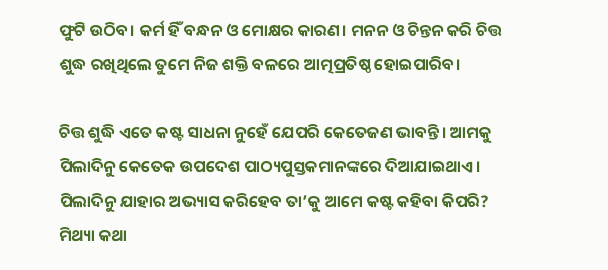ଫୁଟି ଉଠିବ। କର୍ମ ହିଁ ବନ୍ଧନ ଓ ମୋକ୍ଷର କାରଣ। ମନନ ଓ ଚିନ୍ତନ କରି ଚିତ୍ତ ଶୁଦ୍ଧ ରଖିଥିଲେ ତୁମେ ନିଜ ଶକ୍ତି ବଳରେ ଆତ୍ମପ୍ରତିଷ୍ଠ ହୋଇପାରିବ।

ଚିତ୍ତ ଶୁଦ୍ଧି ଏତେ କଷ୍ଟ ସାଧନା ନୁହେଁ ଯେପରି କେତେଜଣ ଭାବନ୍ତି। ଆମକୁ ପିଲାଦିନୁ କେତେକ ଉପଦେଶ ପାଠ୍ୟପୁସ୍ତକମାନଙ୍କରେ ଦିଆଯାଇଥାଏ। ପିଲାଦିନୁ ଯାହାର ଅଭ୍ୟାସ କରିହେବ ତା’କୁ ଆମେ କଷ୍ଟ କହିବା କିପରି? ମିଥ୍ୟା କଥା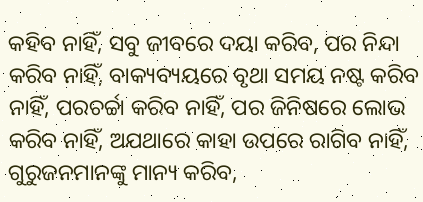କହିବ ନାହିଁ, ସବୁ ଜୀବରେ ଦୟା କରିବ, ପର ନିନ୍ଦା କରିବ ନାହିଁ, ବାକ୍ୟବ୍ୟୟରେ ବୃଥା ସମୟ ନଷ୍ଟ କରିବ ନାହିଁ, ପରଚର୍ଚ୍ଚା କରିବ ନାହିଁ, ପର ଜିନିଷରେ ଲୋଭ କରିବ ନାହିଁ, ଅଯଥାରେ କାହା ଉପରେ ରାଗିବ ନାହିଁ, ଗୁରୁଜନମାନଙ୍କୁ ମାନ୍ୟ କରିବ,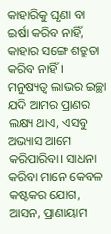କାହାରିକୁ ଘୃଣା ବା ଇର୍ଷା କରିବ ନାହିଁ, କାହାର ସଙ୍ଗେ ଶତ୍ରୁତା କରିବ ନାହିଁ। ମନୁଷ୍ୟତ୍ୱ ଲାଭର ଇଚ୍ଛା ଯଦି ଆମର ପ୍ରାଣର ଲକ୍ଷ୍ୟ ଥାଏ, ଏସବୁ ଅଭ୍ୟାସ ଆମେ କରିପାରିବା। ସାଧନା କରିବା ମାନେ କେବଳ କଷ୍ଟକର ଯୋଗ, ଆସନ, ପ୍ରାଣାୟାମ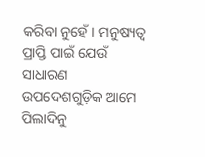କରିବା ନୁହେଁ। ମନୁଷ୍ୟତ୍ୱ ପ୍ରାପ୍ତି ପାଇଁ ଯେଉଁ ସାଧାରଣ ଉପଦେଶଗୁଡ଼ିକ ଆମେ ପିଲାଦିନୁ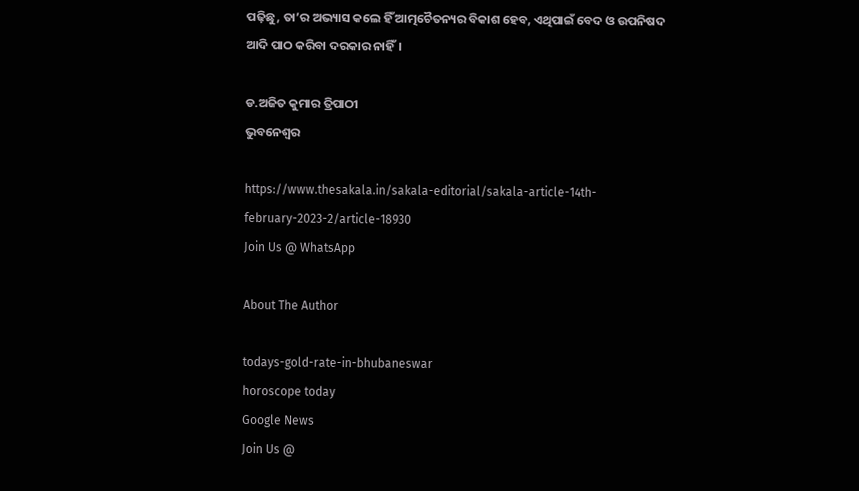ପଢ଼ିଛୁ, ତା’ର ଅଭ୍ୟାସ କଲେ ହିଁ ଆତ୍ମଚୈତନ୍ୟର ବିକାଶ ହେବ, ଏଥିପାଇଁ ବେଦ ଓ ଉପନିଷଦ ଆଦି ପାଠ କରିବା ଦରକାର ନାହିଁ।

ଡ.ଅଜିତ କୁମାର ତ୍ରିପାଠୀ
ଭୁବନେଶ୍ୱର

https://www.thesakala.in/sakala-editorial/sakala-article-14th-february-2023-2/article-18930
Join Us @ WhatsApp

About The Author

todays-gold-rate-in-bhubaneswar
horoscope today
Google News
Join Us @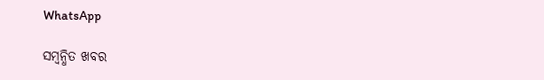WhatsApp

ସମ୍ବନ୍ଧିତ ଖବର